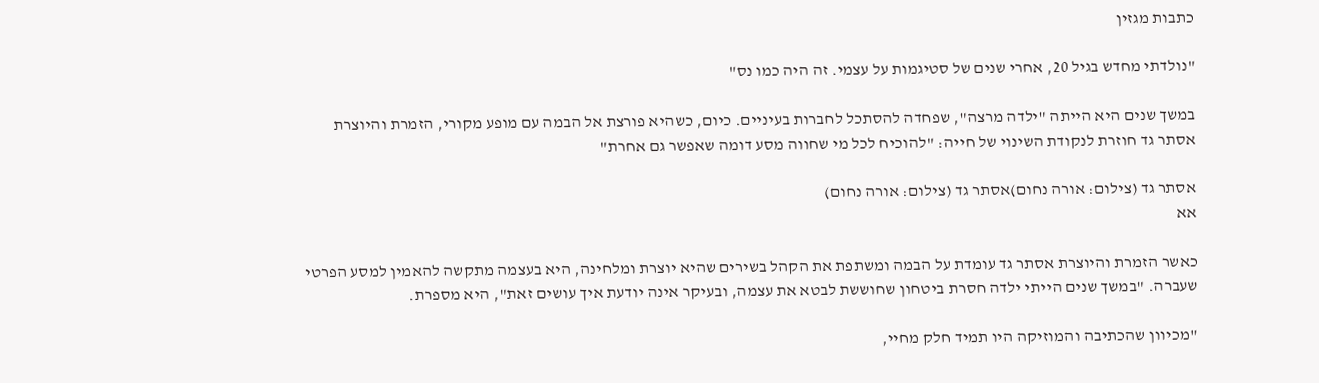כתבות מגזין

"נולדתי מחדש בגיל 20, אחרי שנים של סטיגמות על עצמי. זה היה כמו נס"

במשך שנים היא הייתה "ילדה מרצה", שפחדה להסתכל לחברות בעיניים. כיום, כשהיא פורצת אל הבמה עם מופע מקורי, הזמרת והיוצרת אסתר גד חוזרת לנקודת השינוי של חייה: "להוכיח לכל מי שחווה מסע דומה שאפשר גם אחרת"

אסתר גד (צילום: אורה נחום)אסתר גד (צילום: אורה נחום)
אא

כאשר הזמרת והיוצרת אסתר גד עומדת על הבמה ומשתפת את הקהל בשירים שהיא יוצרת ומלחינה, היא בעצמה מתקשה להאמין למסע הפרטי שעברה. "במשך שנים הייתי ילדה חסרת ביטחון שחוששת לבטא את עצמה, ובעיקר אינה יודעת איך עושים זאת", היא מספרת.

"מכיוון שהכתיבה והמוזיקה היו תמיד חלק מחיי,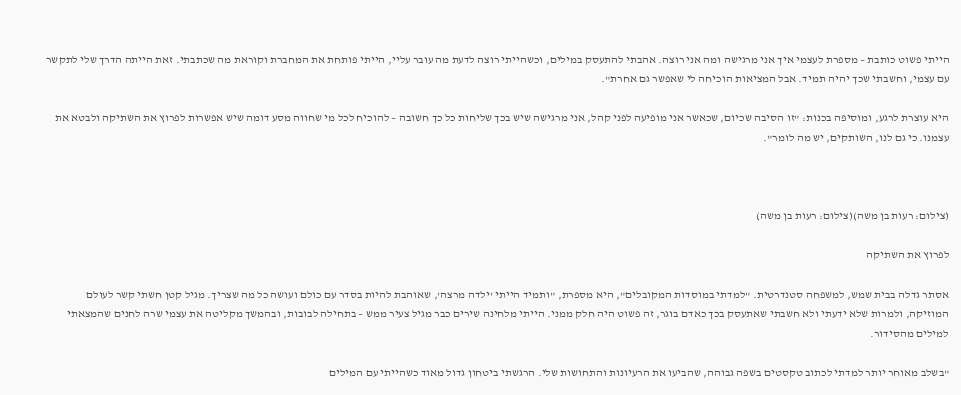הייתי פשוט כותבת – מספרת לעצמי איך אני מרגישה ומה אני רוצה. אהבתי להתעסק במילים, וכשהייתי רוצה לדעת מה עובר עליי, הייתי פותחת את המחברת וקוראת מה שכתבתי. זאת הייתה הדרך שלי לתקשר עם עצמי, וחשבתי שכך יהיה תמיד. אבל המציאות הוכיחה לי שאפשר גם אחרת".

היא עוצרת לרגע, ומוסיפה בכנות: "זו הסיבה שכיום, שכאשר אני מופיעה לפני קהל, אני מרגישה שיש בכך שליחות כל כך חשובה – להוכיח לכל מי שחווה מסע דומה שיש אפשרות לפרוץ את השתיקה ולבטא את עצמנו. כי גם לנו, השותקים, יש מה לומר".



(צילום: רעות בן משה)(צילום: רעות בן משה)

לפרוץ את השתיקה

אסתר גדלה בבית שמש, למשפחה סטנדרטית. "למדתי במוסדות המקובלים", היא מספרת, "ותמיד הייתי 'ילדה מרצה', שאוהבת להיות בסדר עם כולם ועושה כל מה שצריך. מגיל קטן חשתי קשר לעולם המוזיקה, ולמרות שלא ידעתי ולא חשבתי שאתעסק בכך כאדם בוגר, זה פשוט היה חלק ממני. הייתי מלחינה שירים כבר מגיל צעיר ממש – בתחילה לבובות, ובהמשך מקליטה את עצמי שרה לחנים שהמצאתי למילים מהסידור.

"בשלב מאוחר יותר למדתי לכתוב טקסטים בשפה גבוהה, שהביעו את הרעיונות והתחושות שלי. הרגשתי ביטחון גדול מאוד כשהייתי עם המילים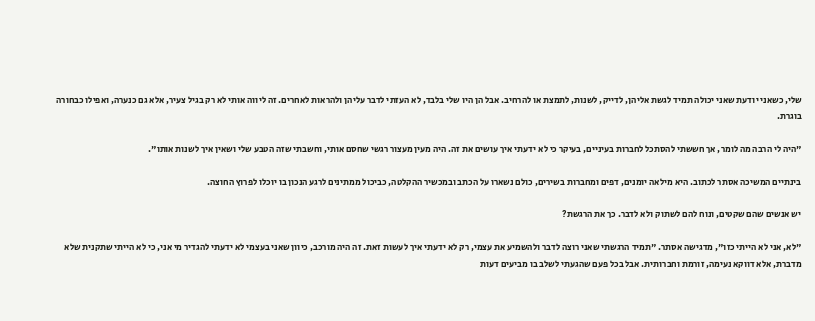שלי, כשאני יודעת שאני יכולה תמיד לגשת אליהן, לדייק, לשנות, לתמצת או להרחיב. אבל הן היו שלי בלבד, לא העזתי לדבר עליהן ולהראות לאחרים. זה ליווה אותי לא רק בגיל צעיר, אלא גם כנערה, ואפילו כבחורה בוגרת.

"היה לי הרבה מה לומר, אך חששתי להסתכל לחברות בעיניים, בעיקר כי לא ידעתי איך עושים את זה. היה מעין מעצור רגשי שחסם אותי, וחשבתי שזה הטבע שלי ושאין איך לשנות אותו".

בינתיים המשיכה אסתר לכתוב. היא מילאה יומנים, דפים ומחברות בשירים, כולם נשארו על הכתב ובמכשיר ההקלטה, כביכול ממתינים לרגע הנכון בו יוכלו לפרוץ החוצה.

יש אנשים שהם שקטים, ונוח להם לשתוק ולא לדבר. כך את הרגשת?

"לא, אני לא הייתי כזו", מדגישה אסתר. "תמיד הרגשתי שאני רוצה לדבר ולהשמיע את עצמי, רק לא ידעתי איך לעשות זאת. זה היה מורכב, כיוון שאני בעצמי לא ידעתי להגדיר מי אני, כי לא הייתי שתקנית שלא מדברת, אלא דווקא נעימה, זורמת וחברותית. אבל בכל פעם שהגעתי לשלב בו מביעים דעות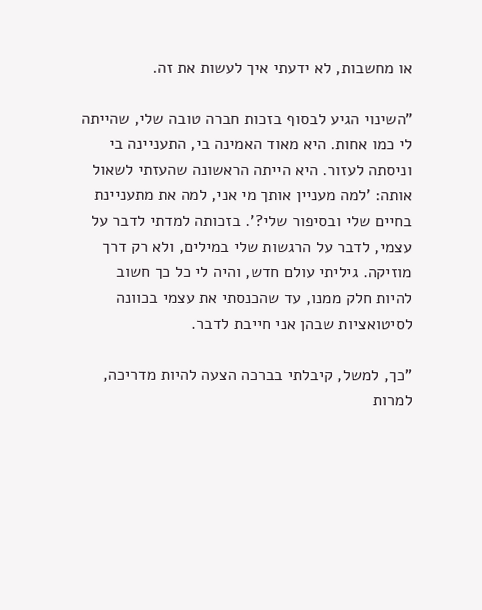או מחשבות, לא ידעתי איך לעשות את זה.

"השינוי הגיע לבסוף בזכות חברה טובה שלי, שהייתה לי כמו אחות. היא מאוד האמינה בי, התעניינה בי וניסתה לעזור. היא הייתה הראשונה שהעזתי לשאול אותה: 'למה מעניין אותך מי אני, למה את מתעניינת בחיים שלי ובסיפור שלי?'. בזכותה למדתי לדבר על עצמי, לדבר על הרגשות שלי במילים, ולא רק דרך מוזיקה. גיליתי עולם חדש, והיה לי כל כך חשוב להיות חלק ממנו, עד שהכנסתי את עצמי בכוונה לסיטואציות שבהן אני חייבת לדבר.

"כך, למשל, קיבלתי בברכה הצעה להיות מדריכה, למרות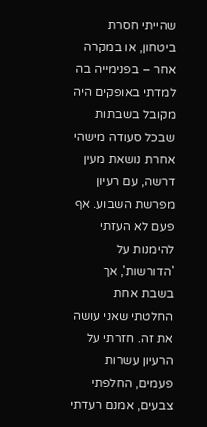שהייתי חסרת ביטחון, או במקרה אחר – בפנימייה בה למדתי באופקים היה מקובל בשבתות שבכל סעודה מישהי אחרת נושאת מעין דרשה, עם רעיון מפרשת השבוע. אף פעם לא העזתי להימנות על 'הדורשות', אך בשבת אחת החלטתי שאני עושה את זה. חזרתי על הרעיון עשרות פעמים, החלפתי צבעים, אמנם רעדתי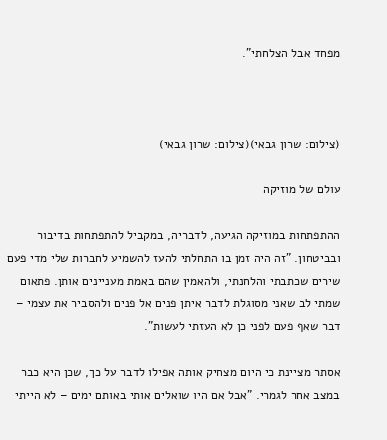מפחד אבל הצלחתי".



(צילום: שרון גבאי)(צילום: שרון גבאי)

עולם של מוזיקה

ההתפתחות במוזיקה הגיעה, לדבריה, במקביל להתפתחות בדיבור ובביטחון. "זה היה זמן בו התחלתי להעז להשמיע לחברות שלי מדי פעם שירים שכתבתי והלחנתי, ולהאמין שהם באמת מעניינים אותן. פתאום שמתי לב שאני מסוגלת לדבר איתן פנים אל פנים ולהסביר את עצמי – דבר שאף פעם לפני כן לא העזתי לעשות".

אסתר מציינת כי היום מצחיק אותה אפילו לדבר על כך, שכן היא כבר במצב אחר לגמרי. "אבל אם היו שואלים אותי באותם ימים – לא הייתי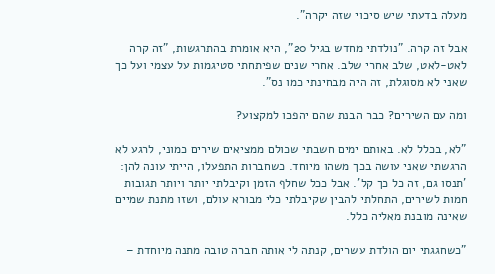מעלה בדעתי שיש סיכוי שזה יקרה".

אבל זה קרה. "נולדתי מחדש בגיל 20", היא אומרת בהתרגשות, "זה קרה לאט-לאט, שלב אחרי שלב. אחרי שנים שפיתחתי סטיגמות על עצמי ועל כך שאני לא מסוגלת, זה היה מבחינתי כמו נס".

ומה עם השירים? כבר הבנת שהם יהפכו למקצוע?

"לא, בכלל לא. באותם ימים חשבתי שכולם ממציאים שירים כמוני, לרגע לא הרגשתי שאני עושה בכך משהו מיוחד. כשחברות התפעלו, הייתי עונה להן: 'תנסו גם, זה כל כך קל'. אבל ככל שחלף הזמן וקיבלתי יותר ויותר תגובות חמות לשירים, התחלתי להבין שקיבלתי כלי מבורא עולם, ושזו מתנת שמיים שאינה מובנת מאליה כלל.

"כשחגגתי יום הולדת עשרים, קנתה לי אותה חברה טובה מתנה מיוחדת –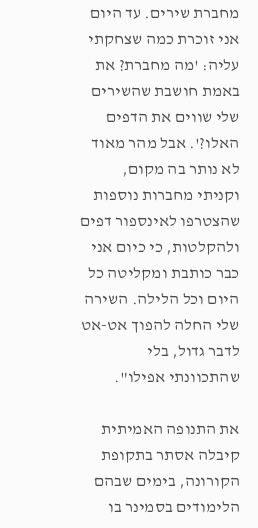מחברת שירים. עד היום אני זוכרת כמה שצחקתי עליה: 'מה מחברת? את באמת חושבת שהשירים שלי שווים את הדפים האלו?'. אבל מהר מאוד לא נותר בה מקום, וקניתי מחברות נוספות שהצטרפו לאינספור דפים ולהקלטות, כי כיום אני כבר כותבת ומקליטה כל היום וכל הלילה. השירה שלי החלה להפוך אט-אט לדבר גדול, בלי שהתכוונתי אפילו".

את התנופה האמיתית קיבלה אסתר בתקופת הקורונה, בימים שבהם הלימודים בסמינר בו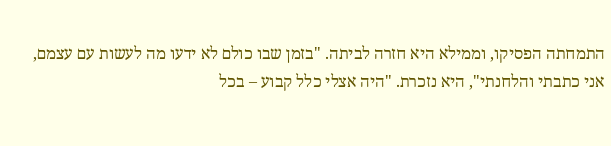התמחתה הפסיקו, וממילא היא חזרה לביתה. "בזמן שבו כולם לא ידעו מה לעשות עם עצמם, אני כתבתי והלחנתי", היא נזכרת. "היה אצלי כלל קבוע – בכל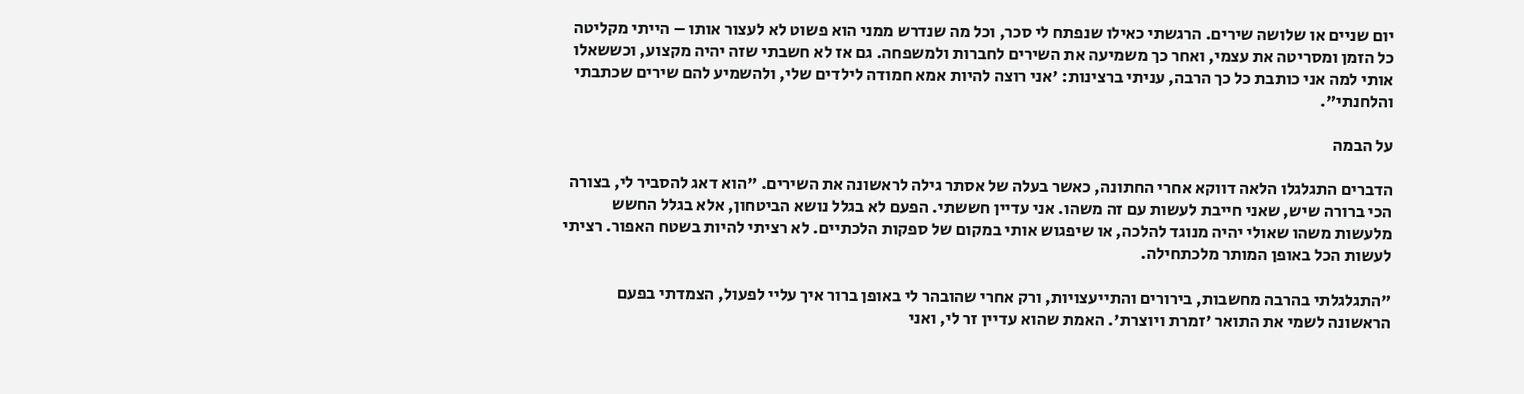יום שניים או שלושה שירים. הרגשתי כאילו שנפתח לי סכר, וכל מה שנדרש ממני הוא פשוט לא לעצור אותו – הייתי מקליטה כל הזמן ומסריטה את עצמי, ואחר כך משמיעה את השירים לחברות ולמשפחה. גם אז לא חשבתי שזה יהיה מקצוע, וכששאלו אותי למה אני כותבת כל כך הרבה, עניתי ברצינות: 'אני רוצה להיות אמא חמודה לילדים שלי, ולהשמיע להם שירים שכתבתי והלחנתי".

על הבמה

הדברים התגלגלו הלאה דווקא אחרי החתונה, כאשר בעלה של אסתר גילה לראשונה את השירים. "הוא דאג להסביר לי, בצורה הכי ברורה שיש, שאני חייבת לעשות עם זה משהו. אני עדיין חששתי. הפעם לא בגלל נושא הביטחון, אלא בגלל החשש מלעשות משהו שאולי יהיה מנוגד להלכה, או שיפגוש אותי במקום של ספקות הלכתיים. לא רציתי להיות בשטח האפור. רציתי לעשות הכל באופן המותר מלכתחילה.

"התגלגלתי בהרבה מחשבות, בירורים והתייעצויות, ורק אחרי שהובהר לי באופן ברור איך עליי לפעול, הצמדתי בפעם הראשונה לשמי את התואר 'זמרת ויוצרת'. האמת שהוא עדיין זר לי, ואני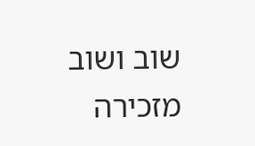שוב ושוב מזכירה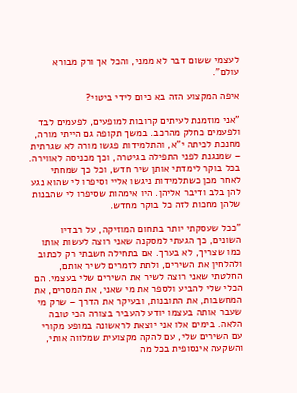לעצמי ששום דבר לא ממני, והכל אך ורק מבורא עולם".

איפה המקצוע הזה בא כיום לידי ביטוי?

"אני מוזמנת לעיתים קרובות למופעים, לפעמים לבד ולפעמים כחלק מהרכב. במשך תקופה גם הייתי מורה, מחנכת לכיתה י"א, והתלמידות פגשו מורה לא שגרתית – שמנגנת לפני התפילה בגיטרה, וכך מכניסה לאווירה. בכל בוקר לימדתי אותן שיר חדש, וכל כך שמחתי לאחר מכן כשתלמידות ניגשו אליי וסיפרו לי שהוא נגע להן בלב ודיבר אליהן. היו אימהות שסיפרו לי שהבנות שלהן מחכות לזה כל בוקר מחדש.

"ככל שעסקתי יותר בתחום המוזיקה, על רבדיו השונים, כך הגעתי למסקנה שאני רוצה לעשות אותו כמו שצריך, לא בערך. אם בתחילה חשבתי רק לכתוב ולהלחין את השירים, ולתת לזמרים לשיר אותם, החלטתי שאני רוצה לשיר את השירים שלי בעצמי. הם הכלי שלי להביע ולספר את מי שאני, את המסרים, את המחשבות, את התובנות, ובעיקר את הדרך – שרק מי שעבר אותה בעצמו יודע להעביר בצורה הכי טובה הלאה. בימים אלו אני יוצאת לראשונה במופע מקורי עם השירים שלי, עם להקה מקצועית שמלווה אותי, והשקעה אינסופית בכל מה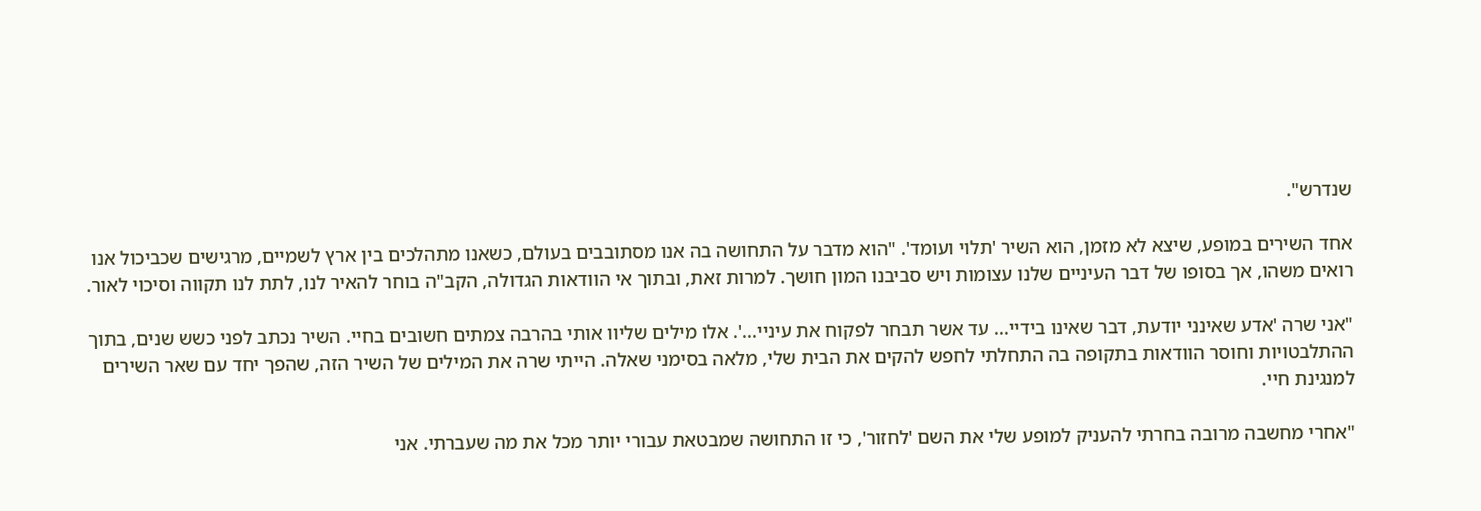שנדרש".

אחד השירים במופע, שיצא לא מזמן, הוא השיר 'תלוי ועומד'. "הוא מדבר על התחושה בה אנו מסתובבים בעולם, כשאנו מתהלכים בין ארץ לשמיים, מרגישים שכביכול אנו רואים משהו, אך בסופו של דבר העיניים שלנו עצומות ויש סביבנו המון חושך. למרות זאת, ובתוך אי הוודאות הגדולה, הקב"ה בוחר להאיר לנו, לתת לנו תקווה וסיכוי לאור.

"אני שרה 'אדע שאינני יודעת, דבר שאינו בידיי... עד אשר תבחר לפקוח את עיניי...'. אלו מילים שליוו אותי בהרבה צמתים חשובים בחיי. השיר נכתב לפני כשש שנים, בתוך ההתלבטויות וחוסר הוודאות בתקופה בה התחלתי לחפש להקים את הבית שלי, מלאה בסימני שאלה. הייתי שרה את המילים של השיר הזה, שהפך יחד עם שאר השירים למנגינת חיי.

"אחרי מחשבה מרובה בחרתי להעניק למופע שלי את השם 'לחזור', כי זו התחושה שמבטאת עבורי יותר מכל את מה שעברתי. אני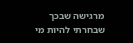מרגישה שבכך שבחרתי להיות מי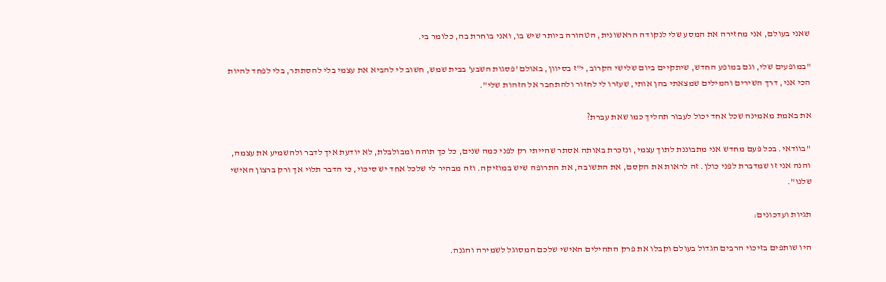שאני בעולם, אני מחזירה את המסע שלי לנקודה הראשונית, הטהורה ביותר שיש בו, ואני בוחרת בה, כלומר בי.

"במופעים שלי, וגם במופע החדש, שיתקיים ביום שלישי הקרוב, י"ז בסיוון, באולם 'פסגות השבע' בבית שמש, חשוב לי להביא את עצמי בלי להסתתר, בלי לפחד להיות הכי אני, דרך השירים והמילים שמצאתי בהן אותי, שעזרו לי לחזור ולהתחבר אל הזהות שלי".

את באמת מאמינה שכל אחד יכול לעבור תהליך כמו שאת עברת?

"בוודאי. בכל פעם מחדש אני מתבוננת לתוך עצמי, ונזכרת באותה אסתר שהייתי רק לפני כמה שנים, כל כך תוהה ומבולבלת, לא יודעת איך לדבר ולהשמיע את עצמה, והנה אני זו שמדברת לפני כולן. זה לראות את הקסם, את התשובה, את התרופה שיש במוזיקה. וזה מבהיר לי שלכל אחד יש סיכוי, כי הדבר תלוי אך ורק ברצון האישי שלנו".

תגיות ועדכונים:

היו שותפים בזיכוי הרבים הגדול בעולם וקבלו את פרק התהילים האישי שלכם המסוגל לשמירה והגנה.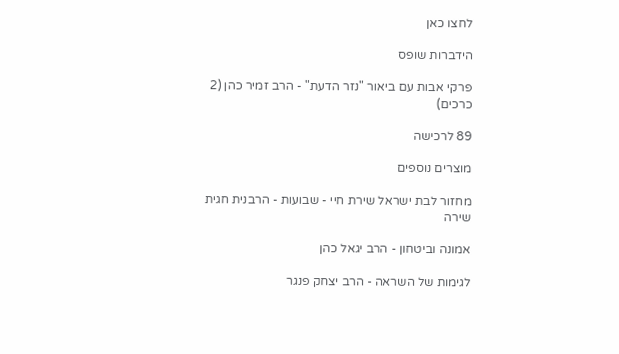לחצו כאן

הידברות שופס

פרקי אבות עם ביאור "נזר הדעת" - הרב זמיר כהן (2 כרכים)

89 לרכישה

מוצרים נוספים

מחזור לבת ישראל שירת חיי - שבועות - הרבנית חגית שירה

אמונה וביטחון - הרב יגאל כהן

לגימות של השראה - הרב יצחק פנגר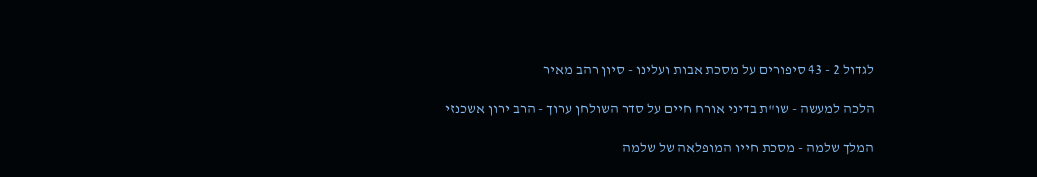לגדול 2 - 43 סיפורים על מסכת אבות ועלינו - סיון רהב מאיר

הלכה למעשה - שו"ת בדיני אורח חיים על סדר השולחן ערוך - הרב ירון אשכנזי

המלך שלמה - מסכת חייו המופלאה של שלמה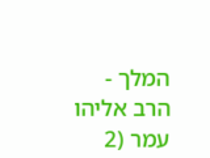המלך - הרב אליהו עמר (2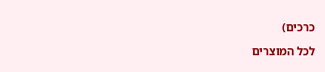כרכים)

לכל המוצרים